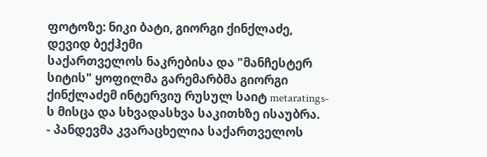ფოტოზე: ნიკი ბატი, გიორგი ქინქლაძე, დევიდ ბექჰემი
საქართველოს ნაკრებისა და "მანჩესტერ სიტის" ყოფილმა გარემარბმა გიორგი ქინქლაძემ ინტერვიუ რუსულ საიტ metaratings-ს მისცა და სხვადასხვა საკითხზე ისაუბრა.
- პანდევმა კვარაცხელია საქართველოს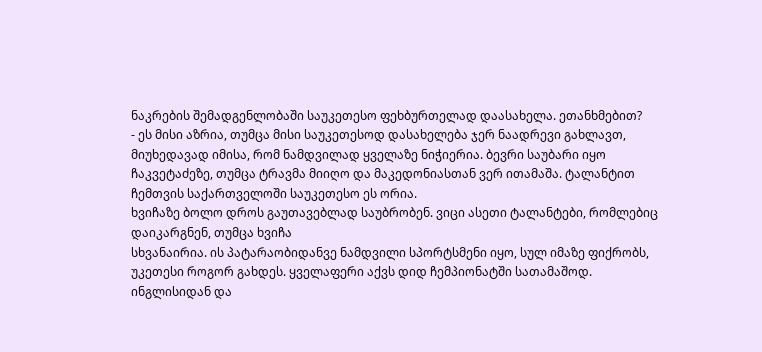ნაკრების შემადგენლობაში საუკეთესო ფეხბურთელად დაასახელა. ეთანხმებით?
- ეს მისი აზრია, თუმცა მისი საუკეთესოდ დასახელება ჯერ ნაადრევი გახლავთ, მიუხედავად იმისა, რომ ნამდვილად ყველაზე ნიჭიერია. ბევრი საუბარი იყო ჩაკვეტაძეზე, თუმცა ტრავმა მიიღო და მაკედონიასთან ვერ ითამაშა. ტალანტით ჩემთვის საქართველოში საუკეთესო ეს ორია.
ხვიჩაზე ბოლო დროს გაუთავებლად საუბრობენ. ვიცი ასეთი ტალანტები, რომლებიც დაიკარგნენ, თუმცა ხვიჩა
სხვანაირია. ის პატარაობიდანვე ნამდვილი სპორტსმენი იყო, სულ იმაზე ფიქრობს, უკეთესი როგორ გახდეს. ყველაფერი აქვს დიდ ჩემპიონატში სათამაშოდ.
ინგლისიდან და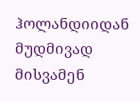ჰოლანდიიდან მუდმივად მისვამენ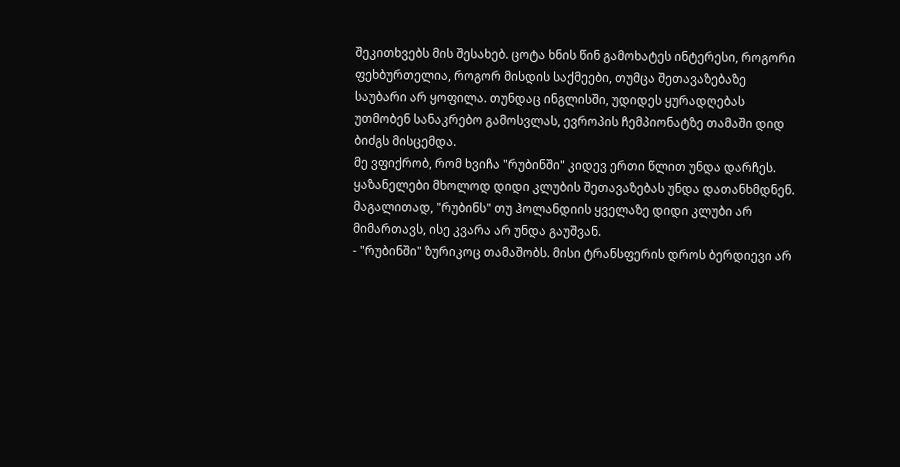შეკითხვებს მის შესახებ. ცოტა ხნის წინ გამოხატეს ინტერესი, როგორი ფეხბურთელია, როგორ მისდის საქმეები, თუმცა შეთავაზებაზე საუბარი არ ყოფილა. თუნდაც ინგლისში, უდიდეს ყურადღებას უთმობენ სანაკრებო გამოსვლას, ევროპის ჩემპიონატზე თამაში დიდ ბიძგს მისცემდა.
მე ვფიქრობ, რომ ხვიჩა "რუბინში" კიდევ ერთი წლით უნდა დარჩეს. ყაზანელები მხოლოდ დიდი კლუბის შეთავაზებას უნდა დათანხმდნენ. მაგალითად, "რუბინს" თუ ჰოლანდიის ყველაზე დიდი კლუბი არ მიმართავს, ისე კვარა არ უნდა გაუშვან.
- "რუბინში" ზურიკოც თამაშობს. მისი ტრანსფერის დროს ბერდიევი არ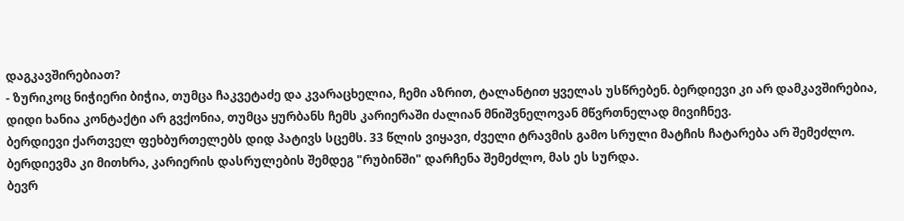დაგკავშირებიათ?
- ზურიკოც ნიჭიერი ბიჭია, თუმცა ჩაკვეტაძე და კვარაცხელია, ჩემი აზრით, ტალანტით ყველას უსწრებენ. ბერდიევი კი არ დამკავშირებია, დიდი ხანია კონტაქტი არ გვქონია, თუმცა ყურბანს ჩემს კარიერაში ძალიან მნიშვნელოვან მწვრთნელად მივიჩნევ.
ბერდიევი ქართველ ფეხბურთელებს დიდ პატივს სცემს. 33 წლის ვიყავი, ძველი ტრავმის გამო სრული მატჩის ჩატარება არ შემეძლო. ბერდიევმა კი მითხრა, კარიერის დასრულების შემდეგ "რუბინში" დარჩენა შემეძლო, მას ეს სურდა.
ბევრ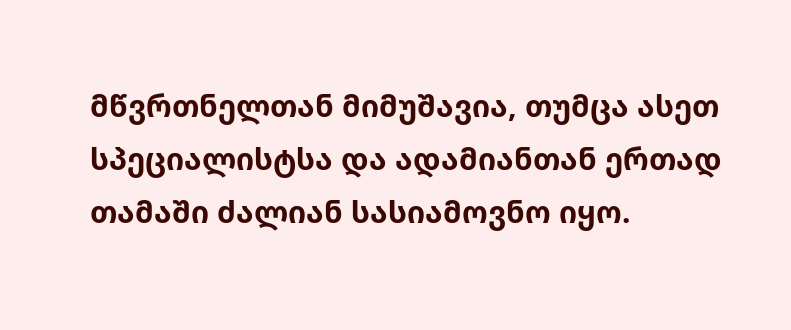მწვრთნელთან მიმუშავია, თუმცა ასეთ სპეციალისტსა და ადამიანთან ერთად თამაში ძალიან სასიამოვნო იყო.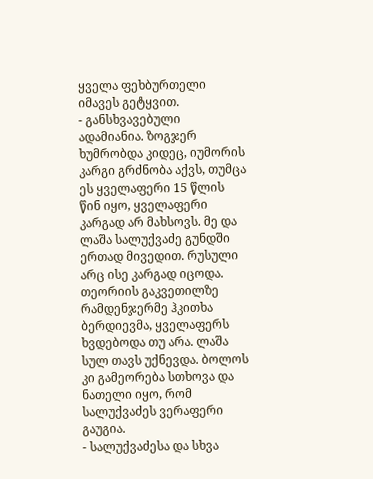ყველა ფეხბურთელი იმავეს გეტყვით.
- განსხვავებული ადამიანია. ზოგჯერ ხუმრობდა კიდეც, იუმორის კარგი გრძნობა აქვს, თუმცა ეს ყველაფერი 15 წლის წინ იყო, ყველაფერი კარგად არ მახსოვს. მე და ლაშა სალუქვაძე გუნდში ერთად მივედით. რუსული არც ისე კარგად იცოდა. თეორიის გაკვეთილზე რამდენჯერმე ჰკითხა ბერდიევმა, ყველაფერს ხვდებოდა თუ არა. ლაშა სულ თავს უქნევდა. ბოლოს კი გამეორება სთხოვა და ნათელი იყო, რომ სალუქვაძეს ვერაფერი გაუგია.
- სალუქვაძესა და სხვა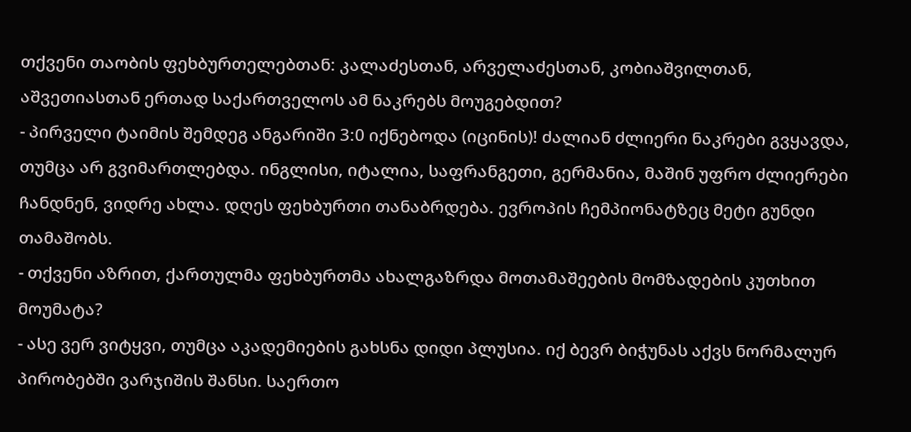თქვენი თაობის ფეხბურთელებთან: კალაძესთან, არველაძესთან, კობიაშვილთან, აშვეთიასთან ერთად საქართველოს ამ ნაკრებს მოუგებდით?
- პირველი ტაიმის შემდეგ ანგარიში 3:0 იქნებოდა (იცინის)! ძალიან ძლიერი ნაკრები გვყავდა, თუმცა არ გვიმართლებდა. ინგლისი, იტალია, საფრანგეთი, გერმანია, მაშინ უფრო ძლიერები ჩანდნენ, ვიდრე ახლა. დღეს ფეხბურთი თანაბრდება. ევროპის ჩემპიონატზეც მეტი გუნდი თამაშობს.
- თქვენი აზრით, ქართულმა ფეხბურთმა ახალგაზრდა მოთამაშეების მომზადების კუთხით მოუმატა?
- ასე ვერ ვიტყვი, თუმცა აკადემიების გახსნა დიდი პლუსია. იქ ბევრ ბიჭუნას აქვს ნორმალურ პირობებში ვარჯიშის შანსი. საერთო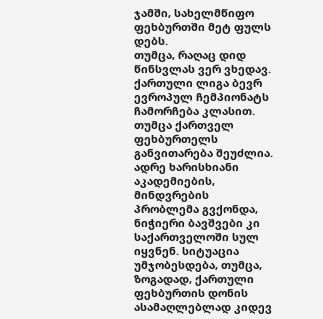ჯამში, სახელმწიფო ფეხბურთში მეტ ფულს დებს.
თუმცა, რაღაც დიდ წინსვლას ვერ ვხედავ. ქართული ლიგა ბევრ ევროპულ ჩემპიონატს ჩამორჩება კლასით. თუმცა ქართველ ფეხბურთელს განვითარება შეუძლია. ადრე ხარისხიანი აკადემიების, მინდვრების პრობლემა გვქონდა, ნიჭიერი ბავშვები კი საქართველოში სულ იყვნენ. სიტუაცია უმჯობესდება, თუმცა, ზოგადად, ქართული ფეხბურთის დონის ასამაღლებლად კიდევ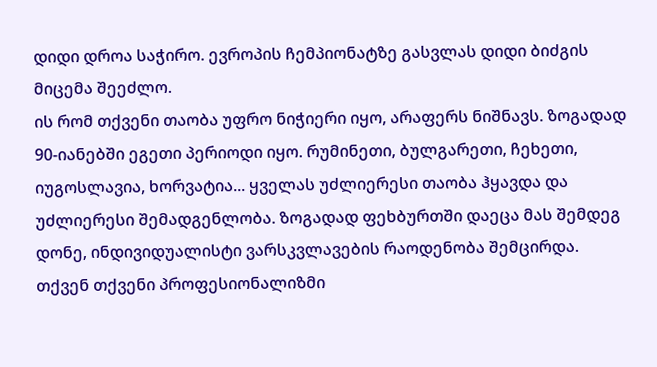დიდი დროა საჭირო. ევროპის ჩემპიონატზე გასვლას დიდი ბიძგის მიცემა შეეძლო.
ის რომ თქვენი თაობა უფრო ნიჭიერი იყო, არაფერს ნიშნავს. ზოგადად 90-იანებში ეგეთი პერიოდი იყო. რუმინეთი, ბულგარეთი, ჩეხეთი, იუგოსლავია, ხორვატია... ყველას უძლიერესი თაობა ჰყავდა და უძლიერესი შემადგენლობა. ზოგადად ფეხბურთში დაეცა მას შემდეგ დონე, ინდივიდუალისტი ვარსკვლავების რაოდენობა შემცირდა.
თქვენ თქვენი პროფესიონალიზმი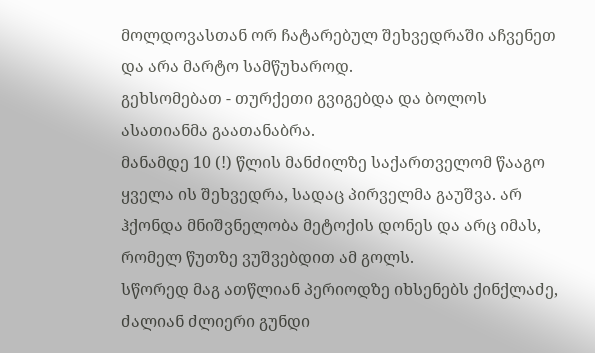მოლდოვასთან ორ ჩატარებულ შეხვედრაში აჩვენეთ და არა მარტო სამწუხაროდ.
გეხსომებათ - თურქეთი გვიგებდა და ბოლოს ასათიანმა გაათანაბრა.
მანამდე 10 (!) წლის მანძილზე საქართველომ წააგო ყველა ის შეხვედრა, სადაც პირველმა გაუშვა. არ ჰქონდა მნიშვნელობა მეტოქის დონეს და არც იმას, რომელ წუთზე ვუშვებდით ამ გოლს.
სწორედ მაგ ათწლიან პერიოდზე იხსენებს ქინქლაძე, ძალიან ძლიერი გუნდი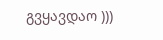გვყავდაო )))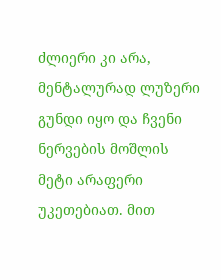ძლიერი კი არა, მენტალურად ლუზერი გუნდი იყო და ჩვენი ნერვების მოშლის მეტი არაფერი უკეთებიათ. მით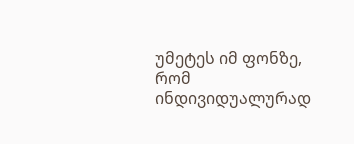უმეტეს იმ ფონზე, რომ ინდივიდუალურად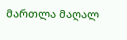მართლა მაღალ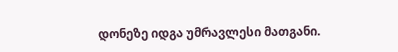დონეზე იდგა უმრავლესი მათგანი.